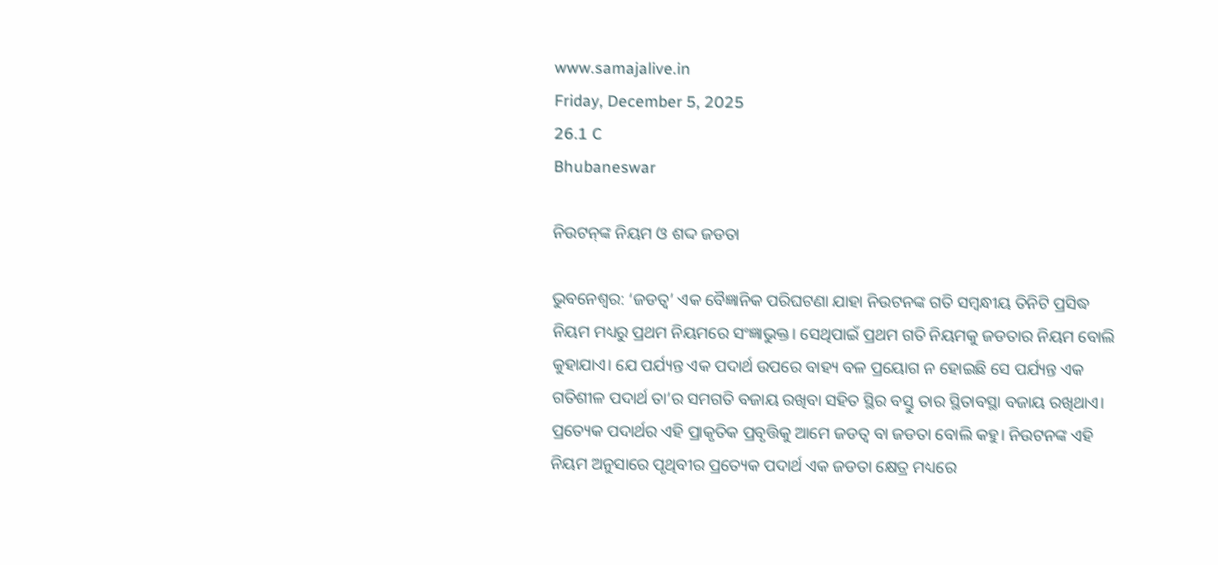www.samajalive.in
Friday, December 5, 2025
26.1 C
Bhubaneswar

ନିଉଟନ୍‌ଙ୍କ ନିୟମ ଓ ଶଦ୍ଦ ଜଡତା

ଭୁବନେଶ୍ଵର: ‘ଜଡତ୍ବ’ ଏକ ବୈଜ୍ଞାନିକ ପରିଘଟଣା ଯାହା ନିଉଟନଙ୍କ ଗତି ସମ୍ବନ୍ଧୀୟ ତିନିଟି ପ୍ରସିଦ୍ଧ ନିୟମ ମଧ୍ୟରୁ ପ୍ରଥମ ନିୟମରେ ସଂଜ୍ଞାଭୁକ୍ତ। ସେଥିପାଇଁ ପ୍ରଥମ ଗତି ନିୟମକୁ ଜଡତାର ନିୟମ ବୋଲି କୁହାଯାଏ। ଯେ ପର୍ଯ୍ୟନ୍ତ ଏକ ପଦାର୍ଥ ଉପରେ ବାହ୍ୟ ବଳ ପ୍ରୟୋଗ ନ ହୋଇଛି ସେ ପର୍ଯ୍ୟନ୍ତ ଏକ ଗତିଶୀଳ ପଦାର୍ଥ ତା’ର ସମଗତି ବଜାୟ ରଖିବା ସହିତ ସ୍ଥିର ବସ୍ତୁ ତାର ସ୍ଥିତାବସ୍ଥା ବଜାୟ ରଖିଥାଏ। ପ୍ରତ୍ୟେକ ପଦାର୍ଥର ଏହି ପ୍ରାକୃତିକ ପ୍ରବୃତ୍ତିକୁ ଆମେ ଜଡତ୍ବ ବା ଜଡତା ବୋଲି କହୁ। ନିଉଟନଙ୍କ ଏହି ନିୟମ ଅନୁସାରେ ପୃଥିବୀର ପ୍ରତ୍ୟେକ ପଦାର୍ଥ ଏକ ଜଡତା କ୍ଷେତ୍ର ମଧ୍ୟରେ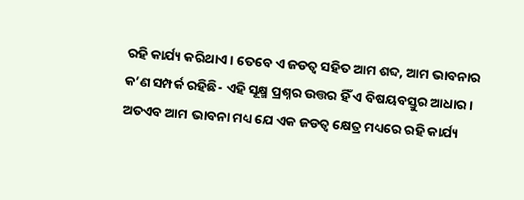ରହି କାର୍ଯ୍ୟ କରିଥାଏ। ତେବେ ଏ ଜଡତ୍ବ ସହିତ ଆମ ଶବ୍ଦ, ଆମ ଭାବନାର କ’ଣ ସମ୍ପର୍କ ରହିଛି- ଏହି ସୂକ୍ଷ୍ମ ପ୍ରଶ୍ନର ଉତ୍ତର ହିଁ ଏ ବିଷୟବସ୍ତୁର ଆଧାର। ଅତଏବ ଆମ ଭାବନା ମଧ୍ୟ ଯେ ଏକ ଜଡତ୍ବ କ୍ଷେତ୍ର ମଧ୍ୟରେ ରହି କାର୍ଯ୍ୟ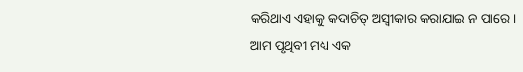କରିଥାଏ ଏହାକୁ କଦାଚିତ୍ ଅସ୍ବୀକାର କରାଯାଇ ନ ପାରେ।
ଆମ ପୃଥିବୀ ମଧ୍ୟ ଏକ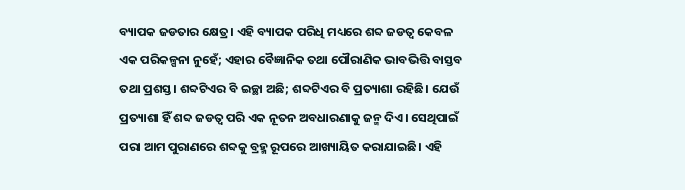ବ୍ୟାପକ ଜଡତାର କ୍ଷେତ୍ର। ଏହି ବ୍ୟାପକ ପରିଧି ମଧ୍ୟରେ ଶବ୍ଦ ଜଡତ୍ବ କେବଳ ଏକ ପରିକଳ୍ପନା ନୁହେଁ; ଏହାର ବୈଜ୍ଞାନିକ ତଥା ପୌରାଣିକ ଭାବଭିତ୍ତି ବାସ୍ତବ ତଥା ପ୍ରଶସ୍ତ। ଶବ୍ଦଟିଏର ବି ଇଚ୍ଛା ଅଛି; ଶବ୍ଦଟିଏର ବି ପ୍ରତ୍ୟାଶା ରହିଛି। ଯେଉଁ ପ୍ରତ୍ୟାଶା ହିଁ ଶବ୍ଦ ଜଡତ୍ବ ପରି ଏକ ନୂତନ ଅବଧାରଣାକୁ ଜନ୍ମ ଦିଏ। ସେଥିପାଇଁ ପରା ଆମ ପୁରାଣରେ ଶବ୍ଦକୁ ବ୍ରହ୍ମ ରୂପରେ ଆଖ୍ୟାୟିତ କରାଯାଇଛି। ଏହି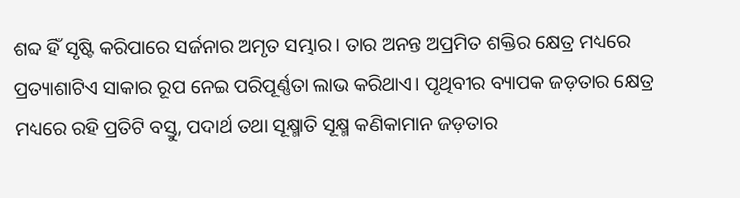ଶବ୍ଦ ହିଁ ସୃଷ୍ଟି କରିପାରେ ସର୍ଜନାର ଅମୃତ ସମ୍ଭାର। ତାର ଅନନ୍ତ ଅପ୍ରମିତ ଶକ୍ତିର କ୍ଷେତ୍ର ମଧ୍ୟରେ ପ୍ରତ୍ୟାଶାଟିଏ ସାକାର ରୂପ ନେଇ ପରିପୂର୍ଣ୍ଣତା ଲାଭ କରିଥାଏ। ପୃଥିବୀର ବ୍ୟାପକ ଜଡ଼ତାର କ୍ଷେତ୍ର ମଧ୍ୟରେ ରହି ପ୍ରତିଟି ବସ୍ତୁ, ପଦାର୍ଥ ତଥା ସୂକ୍ଷ୍ମାତି ସୂକ୍ଷ୍ମ କଣିକାମାନ ଜଡ଼ତାର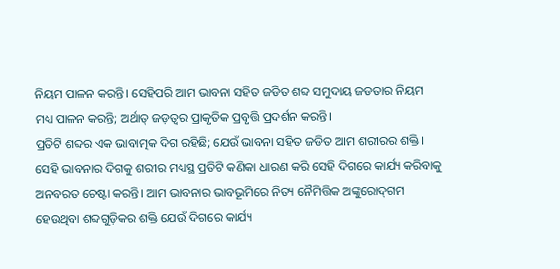ନିୟମ ପାଳନ କରନ୍ତି। ସେହିପରି ଆମ ଭାବନା ସହିତ ଜଡିତ ଶବ୍ଦ ସମୁଦାୟ ଜଡତାର ନିୟମ ମଧ୍ୟ ପାଳନ କରନ୍ତି; ଅର୍ଥାତ୍ ଜଡ଼ତ୍ବର ପ୍ରାକୃତିକ ପ୍ରବୃତ୍ତି ପ୍ରଦର୍ଶନ କରନ୍ତି।
ପ୍ରତିଟି ଶବ୍ଦର ଏକ ଭାବାତ୍ମକ ଦିଗ ରହିଛି; ଯେଉଁ ଭାବନା ସହିତ ଜଡିତ ଆମ ଶରୀରର ଶକ୍ତି। ସେହି ଭାବନାର ଦିଗକୁ ଶରୀର ମଧ୍ୟସ୍ଥ ପ୍ରତିଟି କଣିକା ଧାରଣ କରି ସେହି ଦିଗରେ କାର୍ଯ୍ୟ କରିବାକୁ ଅନବରତ ଚେଷ୍ଟା କରନ୍ତି। ଆମ ଭାବନାର ଭାବଭୂମିରେ ନିତ୍ୟ ନୈମିତ୍ତିକ ଅଙ୍କୁରୋଦ୍‌ଗମ ହେଉଥିବା ଶବ୍ଦଗୁଡ଼ିକର ଶକ୍ତି ଯେଉଁ ଦିଗରେ କାର୍ଯ୍ୟ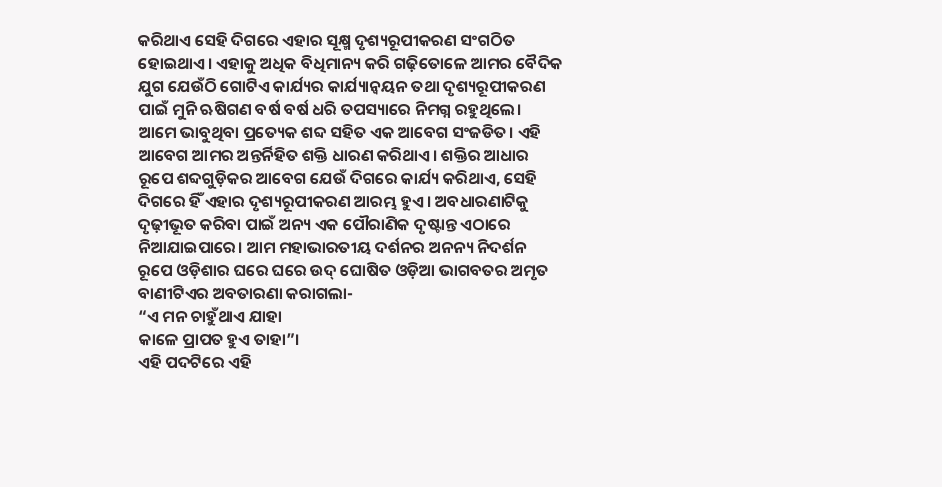କରିଥାଏ ସେହି ଦିଗରେ ଏହାର ସୂକ୍ଷ୍ମ ଦୃଶ୍ୟରୂପୀକରଣ ସଂଗଠିତ ହୋଇଥାଏ। ଏହାକୁ ଅଧିକ ବିଧିମାନ୍ୟ କରି ଗଢ଼ିତୋଳେ ଆମର ବୈଦିକ ଯୁଗ ଯେଉଁଠି ଗୋଟିଏ କାର୍ଯ୍ୟର କାର୍ଯ୍ୟାନ୍ବୟନ ତଥା ଦୃଶ୍ୟରୂପୀକରଣ ପାଇଁ ମୁନି ଋଷିଗଣ ବର୍ଷ ବର୍ଷ ଧରି ତପସ୍ୟାରେ ନିମଗ୍ନ ରହୁଥିଲେ। ଆମେ ଭାବୁଥିବା ପ୍ରତ୍ୟେକ ଶବ୍ଦ ସହିତ ଏକ ଆବେଗ ସଂଜଡିତ। ଏହି ଆବେଗ ଆମର ଅନ୍ତର୍ନିହିତ ଶକ୍ତି ଧାରଣ କରିଥାଏ। ଶକ୍ତିର ଆଧାର ରୂପେ ଶବ୍ଦଗୁଡ଼ିକର ଆବେଗ ଯେଉଁ ଦିଗରେ କାର୍ଯ୍ୟ କରିଥାଏ, ସେହି ଦିଗରେ ହିଁ ଏହାର ଦୃଶ୍ୟରୂପୀକରଣ ଆରମ୍ଭ ହୁଏ। ଅବଧାରଣାଟିକୁ ଦୃଢ଼ୀଭୂତ କରିବା ପାଇଁ ଅନ୍ୟ ଏକ ପୌରାଣିକ ଦୃଷ୍ଟାନ୍ତ ଏଠାରେ ନିଆଯାଇପାରେ। ଆମ ମହାଭାରତୀୟ ଦର୍ଶନର ଅନନ୍ୟ ନିଦର୍ଶନ ରୂପେ ଓଡ଼ିଶାର ଘରେ ଘରେ ଉଦ୍ ଘୋଷିତ ଓଡ଼ିଆ ଭାଗବତର ଅମୃତ ବାଣୀଟିଏର ଅବତାରଣା କରାଗଲା-
“ଏ ମନ ଚାହୁଁଥାଏ ଯାହା
କାଳେ ପ୍ରାପତ ହୁଏ ତାହା”।
ଏହି ପଦଟିରେ ଏହି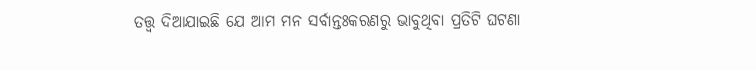ତତ୍ତ୍ବ ଦିଆଯାଇଛି ଯେ ଆମ ମନ ସର୍ବାନ୍ତଃକରଣରୁ ଭାବୁଥିବା ପ୍ରତିଟି ଘଟଣା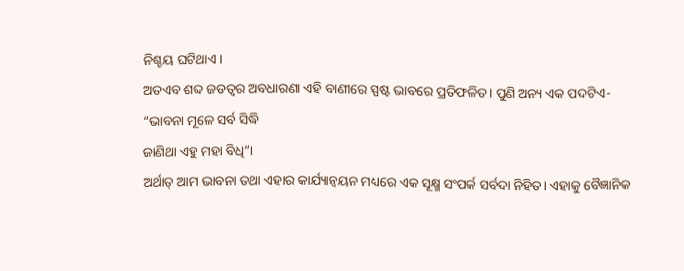ନିଶ୍ଚୟ ଘଟିଥାଏ।
ଅତଏବ ଶବ୍ଦ ଜଡତ୍ବର ଅବଧାରଣା ଏହି ବାଣୀରେ ସ୍ପଷ୍ଟ ଭାବରେ ପ୍ରତିଫଳିତ। ପୁଣି ଅନ୍ୟ ଏକ ପଦଟିଏ-
“ଭାବନା ମୂଳେ ସର୍ବ ସିଦ୍ଧି
ଜାଣିଥା ଏହୁ ମହା ବିଧି”।
ଅର୍ଥାତ୍ ଆମ ଭାବନା ତଥା ଏହାର କାର୍ଯ୍ୟାନ୍ବୟନ ମଧ୍ୟରେ ଏକ ସୂକ୍ଷ୍ମ ସଂପର୍କ ସର୍ବଦା ନିହିତ। ଏହାକୁ ବୈଜ୍ଞାନିକ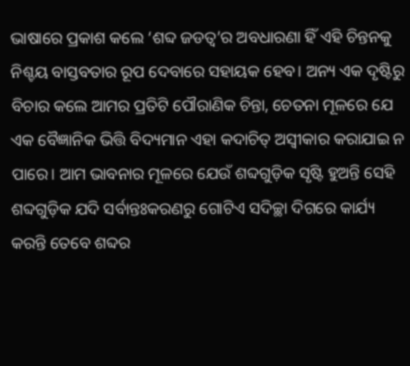ଭାଷାରେ ପ୍ରକାଶ କଲେ ‘ଶବ୍ଦ ଜଡତ୍ବ’ର ଅବଧାରଣା ହିଁ ଏ‌ହି ଚିନ୍ତନକୁ ନିଶ୍ଚୟ ବାସ୍ତବତାର ରୂପ ଦେବାରେ ସହାୟକ ହେବ। ଅନ୍ୟ ଏକ ଦୃଷ୍ଟିରୁ ବିଚାର କଲେ ଆମର ପ୍ରତିଟି ପୌରାଣିକ ଚିନ୍ତା, ଚେତନା ମୂଳରେ ଯେ ଏକ ବୈଜ୍ଞାନିକ ଭିତ୍ତି ବିଦ୍ୟମାନ ଏହା କଦାଚିତ୍ ଅସ୍ବୀକାର କରାଯାଇ ନ ପାରେ। ଆମ ଭାବନାର ମୂଳରେ ଯେଉଁ ଶବ୍ଦଗୁଡ଼ିକ ସୃଷ୍ଟି ହୁଅନ୍ତି ସେହି ଶବ୍ଦଗୁଡ଼ିକ ଯଦି ସର୍ବାନ୍ତଃକରଣରୁ ଗୋଟିଏ ସଦିଚ୍ଛା ଦିଗରେ କାର୍ଯ୍ୟ କରନ୍ତି ତେବେ ଶବ୍ଦର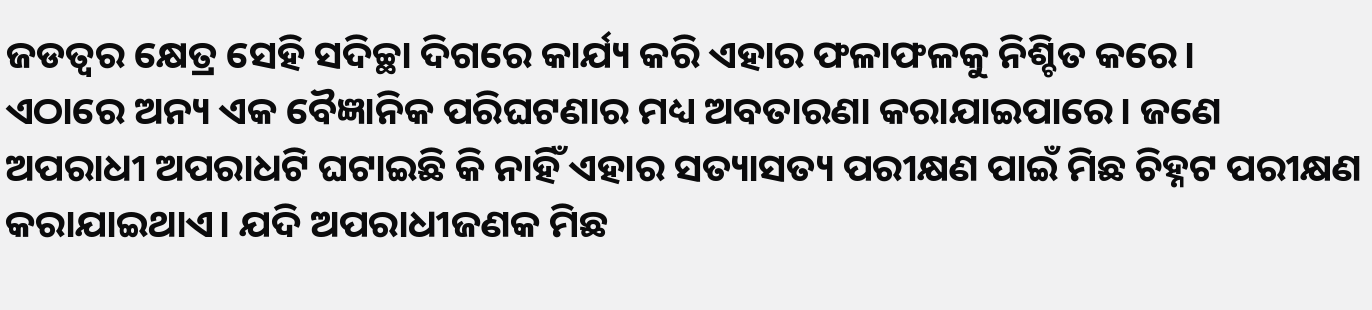ଜଡତ୍ବର କ୍ଷେତ୍ର ସେହି ସଦିଚ୍ଛା ଦିଗରେ କାର୍ଯ୍ୟ କରି ଏହାର ଫଳାଫଳକୁ ନିଶ୍ଚିତ କରେ।
ଏଠାରେ ଅନ୍ୟ ଏକ ବୈଜ୍ଞାନିକ ପରିଘଟଣାର ମଧ୍ୟ ଅବତାରଣା କରାଯାଇପାରେ। ଜଣେ ଅପରାଧୀ ଅପରାଧଟି ଘଟାଇଛି କି ନାହିଁ ଏହାର ସତ୍ୟାସତ୍ୟ ପରୀକ୍ଷଣ ପାଇଁ ମିଛ ଚିହ୍ନଟ ପରୀକ୍ଷଣ କରାଯାଇଥାଏ। ଯଦି ଅପରାଧୀଜଣକ ମିଛ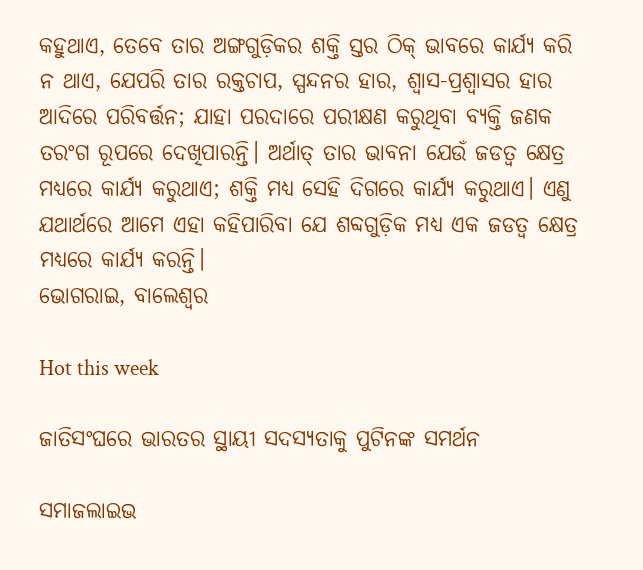କହୁଥାଏ, ତେବେ ତାର ଅଙ୍ଗଗୁଡ଼ିକର ଶକ୍ତି ସ୍ତର ଠିକ୍ ଭାବରେ କାର୍ଯ୍ୟ କରି ନ ଥାଏ, ଯେପରି ତାର ରକ୍ତଚାପ, ସ୍ପନ୍ଦନର ହାର, ଶ୍ବାସ-ପ୍ରଶ୍ବାସର ହାର ଆଦିରେ ପରିବର୍ତ୍ତନ; ଯାହା ପରଦାରେ ପରୀକ୍ଷଣ କରୁଥିବା ବ୍ୟକ୍ତି ଜଣକ ତରଂଗ ରୂପରେ ଦେଖିପାରନ୍ତି। ଅର୍ଥାତ୍ ତାର ଭାବନା ଯେଉଁ ଜଡତ୍ବ କ୍ଷେତ୍ର ମଧ୍ୟରେ କାର୍ଯ୍ୟ କରୁଥାଏ; ଶକ୍ତି ମଧ୍ୟ ସେହି ଦିଗରେ କାର୍ଯ୍ୟ କରୁଥାଏ। ଏଣୁ ଯଥାର୍ଥରେ ଆମେ ଏହା କହିପାରିବା ଯେ ଶବ୍ଦଗୁଡ଼ିକ ମଧ୍ୟ ଏକ ଜଡତ୍ବ କ୍ଷେତ୍ର ମଧ୍ୟରେ କାର୍ଯ୍ୟ କରନ୍ତି।
ଭୋଗରାଇ, ବାଲେଶ୍ବର

Hot this week

ଜାତିସଂଘରେ ଭାରତର ସ୍ଥାୟୀ ସଦସ୍ୟତାକୁ ପୁଟିନଙ୍କ ସମର୍ଥନ

ସମାଜଲାଇଭ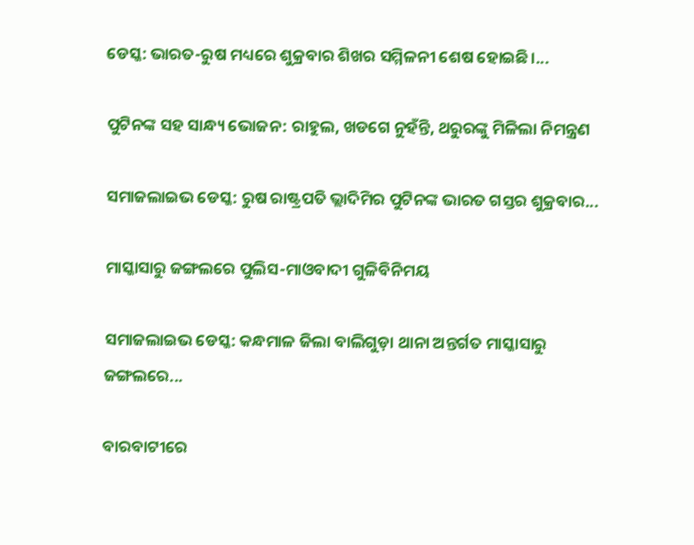ଡେସ୍କ: ଭାରତ-ରୁଷ ମଧ୍ୟରେ ଶୁକ୍ରବାର ଶିଖର ସମ୍ମିଳନୀ ଶେଷ ହୋଇଛି।...

ପୁଟିନଙ୍କ ସହ ସାନ୍ଧ୍ୟ ଭୋଜନ: ରାହୁଲ, ଖଡଗେ ନୁହଁନ୍ତି, ଥରୁରଙ୍କୁ ମିଳିଲା ନିମନ୍ତ୍ରଣ

ସମାଜଲାଇଭ ଡେସ୍କ: ରୁଷ ରାଷ୍ଟ୍ରପତି ଭ୍ଲାଦିମିର ପୁଟିନଙ୍କ ଭାରତ ଗସ୍ତର ଶୁକ୍ରବାର...

ମାସ୍କାସାରୁ ଜଙ୍ଗଲରେ ପୁଲିସ-ମାଓବାଦୀ ଗୁଳିବିନିମୟ

ସମାଜଲାଇଭ ଡେସ୍କ: କନ୍ଧମାଳ ଜିଲା ବାଲିଗୁଡ଼ା ଥାନା ଅନ୍ତର୍ଗତ ମାସ୍କାସାରୁ ଜଙ୍ଗଲରେ...

ବାରବାଟୀରେ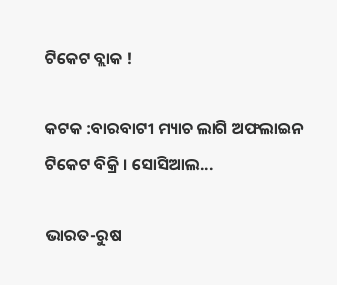ଟିକେଟ ବ୍ଲାକ !

କଟକ :ବାରବାଟୀ ମ୍ୟାଚ ଲାଗି ଅଫଲାଇନ ଟିକେଟ ବିକ୍ରି । ସୋସିଆଲ...

ଭାରତ-ରୁଷ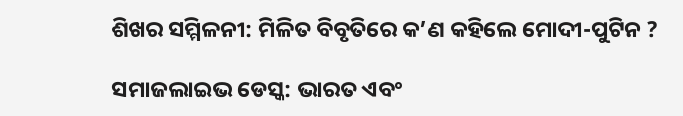ଶିଖର ସମ୍ମିଳନୀ: ମିଳିତ ବିବୃତିରେ କ’ଣ କହିଲେ ମୋଦୀ-ପୁଟିନ ?

ସମାଜଲାଇଭ ଡେସ୍କ: ଭାରତ ଏବଂ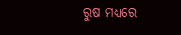ରୁଷ ମଧ୍ୟରେ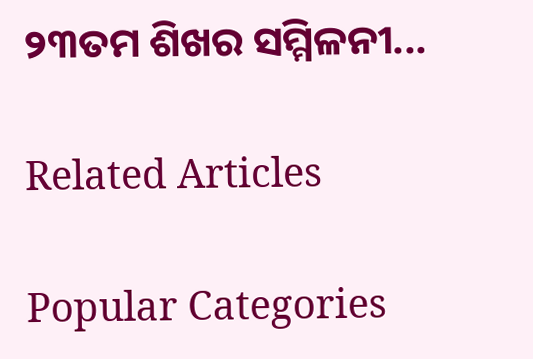୨୩ତମ ଶିଖର ସମ୍ମିଳନୀ...

Related Articles

Popular Categories